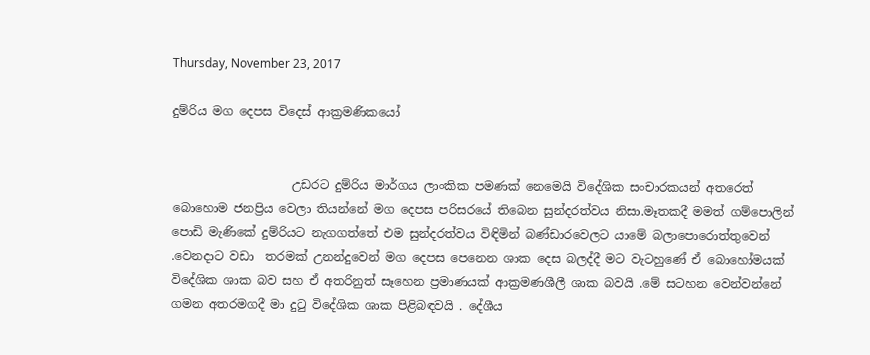Thursday, November 23, 2017

දුම්රිය මග දෙපස විදෙස් ආක්‍රමණිකයෝ


                    උඩරට දුම්රිය මාර්ගය ලාංකික පමණක් නෙමෙයි විදේශික සංචාරකයන් අතරෙත් බොහොම ජනප්‍රිය වෙලා තියන්නේ මග දෙපස පරිසරයේ තිබෙන සුන්දරත්වය නිසා.මෑතකදී මමත් ගම්පොලින් පොඩි මැණිකේ දුම්රියට නැගගත්තේ එම සුන්දරත්වය විඳිමින් බණ්ඩාරවෙලට යාමේ බලාපොරොත්තුවෙන් .වෙනදාට වඩා  තරමක් උනන්දුවෙන් මග දෙපස පෙනෙන ශාක දෙස බලද්දී මට වැටහුණේ ඒ බොහෝමයක් විදේශික ශාක බව සහ ඒ අතරිනුත් සෑහෙන ප්‍රමාණයක් ආක්‍රමණශීලී ශාක බවයි .මේ සටහන වෙන්වන්නේ ගමන අතරමගදී මා දුටු විදේශික ශාක පිළිබඳවයි . දේශීය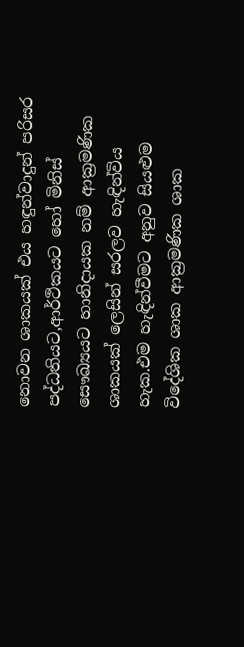නොවන ශාකයක් එය හඳුන්වාදුන් පරිසර පද්ධතියට,ආර්ථිකයට හෝ මිනිස් සෞඛ්‍යයට හානිදායක නම් ආක්‍රමණික ශාකයක් ලෙසින් සරලව හැඳින්විය හැක.එම හැඳින්වීමට අනුව සියළුම විදේශික ශාක ආක්‍රමණික ශාක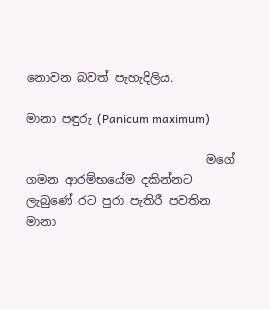නොවන බවත් පැහැදිලිය.

මානා පඳුරු (Panicum maximum)

                              මගේ ගමන ආරම්භයේම දකින්නට ලැබුණේ රට පුරා පැතිරී පවතින මානා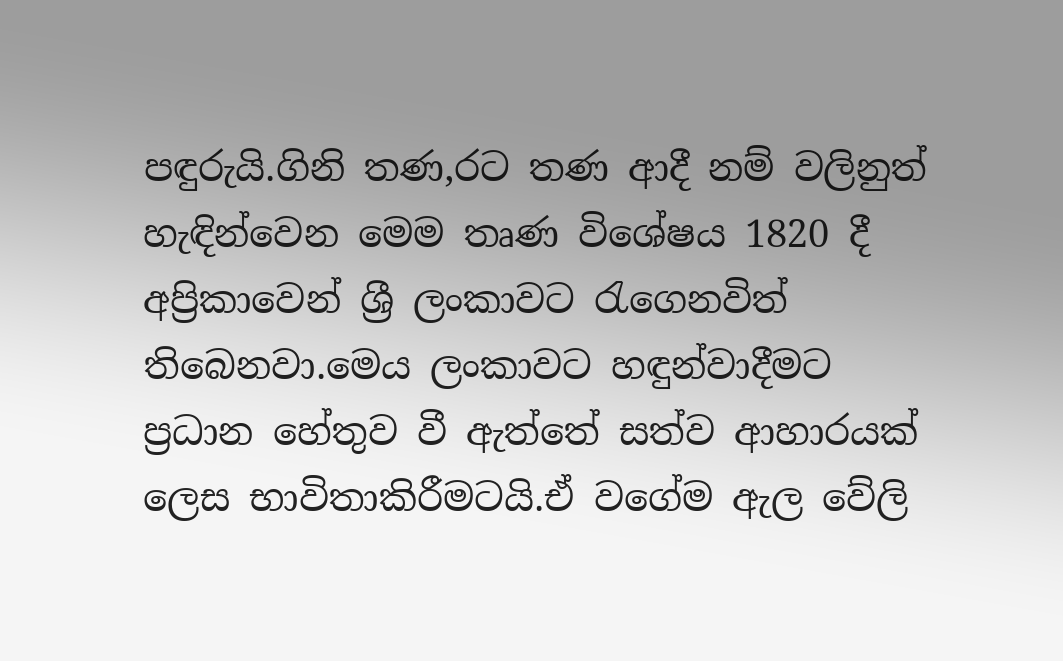පඳුරුයි.ගිනි තණ,රට තණ ආදී නම් වලිනුත් හැඳින්වෙන මෙම තෘණ විශේෂය 1820 දී අප්‍රිකාවෙන් ශ්‍රී ලංකාවට රැගෙනවිත් තිබෙනවා.මෙය ලංකාවට හඳුන්වාදීමට ප්‍රධාන හේතුව වී ඇත්තේ සත්ව ආහාරයක් ලෙස භාවිතාකිරීමටයි.ඒ වගේම ඇල වේලි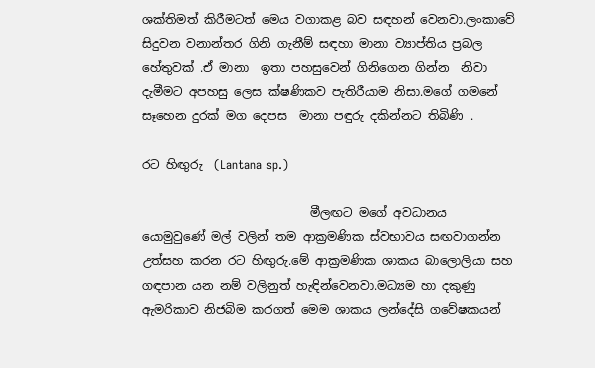ශක්තිමත් කිරීමටත් මෙය වගාකළ බව සඳහන් වෙනවා.ලංකාවේ සිදුවන වනාන්තර ගිනි ගැනීම් සඳහා මානා ව්‍යාප්තිය ප්‍රබල හේතුවක් .ඒ මානා  ඉතා පහසුවෙන් ගිනිගෙන ගින්න  නිවා දැමීමට අපහසු ලෙස ක්ෂණිකව පැතිරීයාම නිසා.මගේ ගමනේ සෑහෙන දුරක් මග දෙපස  මානා පඳුරු දකින්නට තිබිණි .

රට හිඟුරු  (Lantana sp.)

                            මීලඟට මගේ අවධානය යොමුවුණේ මල් වලින් තම ආක්‍රමණික ස්වභාවය සඟවාගන්න උත්සහ කරන රට හිඟුරු.මේ ආක්‍රමණික ශාකය බාලොලියා සහ ගඳපාන යන නම් වලිනුත් හැඳින්වෙනවා.මධ්‍යම හා දකුණු ඇමරිකාව නිජබිම කරගත් මෙම ශාකය ලන්දේසි ගවේෂකයන්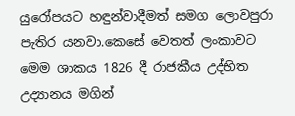යුරෝපයට හඳුන්වාදීමත් සමග ලොවපුරා පැතිර යනවා.කෙසේ වෙතත් ලංකාවට මෙම ශාකය 1826 දී රාජකීය උද්භිත උද්‍යානය මගින්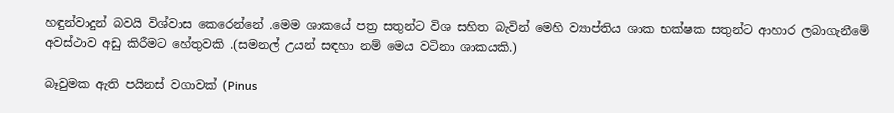හඳුන්වාදුන් බවයි විශ්වාස කෙරෙන්නේ .මෙම ශාකයේ පත්‍ර සතුන්ට විශ සහිත බැවින් මෙහි ව්‍යාප්තිය ශාක භක්ෂක සතුන්ට ආහාර ලබාගැනීමේ අවස්ථාව අඩු කිරීමට හේතුවකි .(සමනල් උයන් සඳහා නම් මෙය වටිනා ශාකයකි.)

බෑවුමක ඇති පයිනස් වගාවක් (Pinus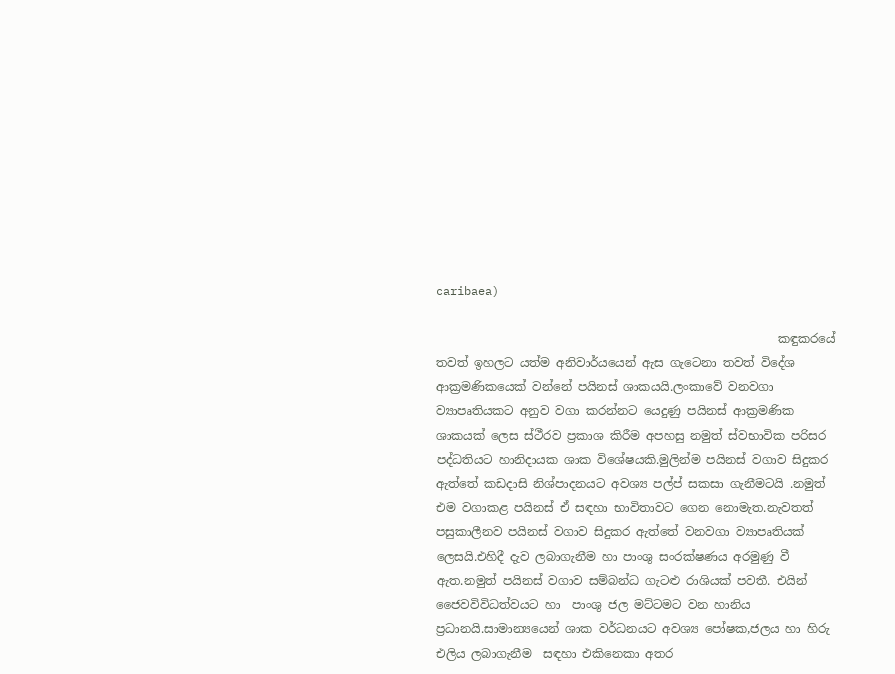caribaea)

                                                         කඳුකරයේ තවත් ඉහලට යත්ම අනිවාර්යයෙන් ඇස ගැටෙනා තවත් විදේශ ආක්‍රමණිකයෙක් වන්නේ පයිනස් ශාකයයි.ලංකාවේ වනවගා ව්‍යාපෘතියකට අනුව වගා කරන්නට යෙදුණු පයිනස් ආක්‍රමණික ශාකයක් ලෙස ස්ථීරව ප්‍රකාශ කිරීම අපහසු නමුත් ස්වභාවික පරිසර පද්ධතියට හානිදායක ශාක විශේෂයකි.මුලින්ම පයිනස් වගාව සිදුකර ඇත්තේ කඩදාසි නිශ්පාදනයට අවශ්‍ය පල්ප් සකසා ගැනීමටයි .නමුත් එම වගාකළ පයිනස් ඒ සඳහා භාවිතාවට ගෙන නොමැත.නැවතත් පසුකාලීනව පයිනස් වගාව සිදුකර ඇත්තේ වනවගා ව්‍යාපෘතියක් ලෙසයි.එහිදී දැව ලබාගැනීම හා පාංශු සංරක්ෂණය අරමුණු වී ඇත.නමුත් පයිනස් වගාව සම්බන්ධ ගැටළු රාශියක් පවතී. එයින් ජෛවවිවිධත්වයට හා  පාංශු ජල මට්ටමට වන හානිය ප්‍රධානයි.සාමාන්‍යයෙන් ශාක වර්ධනයට අවශ්‍ය පෝෂක,ජලය හා හිරු එලිය ලබාගැනීම  සඳහා එකිනෙකා අතර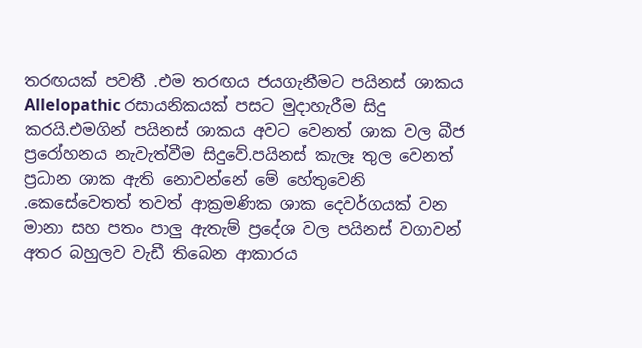තරඟයක් පවතී .එම තරඟය ජයගැනීමට පයිනස් ශාකය Allelopathic රසායනිකයක් පසට මුදාහැරීම සිදු කරයි.එමගින් පයිනස් ශාකය අවට වෙනත් ශාක වල බීජ ප්‍රරෝහනය නැවැත්වීම සිදුවේ.පයිනස් කැලෑ තුල වෙනත් ප්‍රධාන ශාක ඇති නොවන්නේ මේ හේතුවෙනි .කෙසේවෙතත් තවත් ආක්‍රමණික ශාක දෙවර්ගයක් වන මානා සහ පතං පාලු ඇතැම් ප්‍රදේශ වල පයිනස් වගාවන් අතර බහුලව වැඩී තිබෙන ආකාරය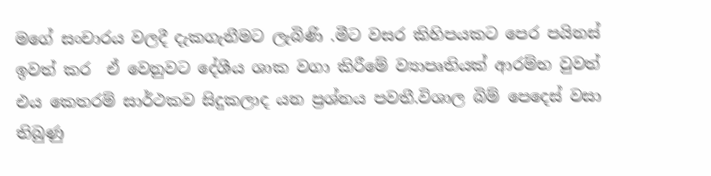මගේ සංචාරය වලදී දැකගැනීමට ලැබිණි .මීට වසර කිහිපයකට පෙර පයිනස් ඉවත් කර  ඒ වෙනුවට දේශීය ශාක වගා කිරීමේ ව්‍යාපෘතියක් ආරම්භ වුවත් එය කෙතරම් සාර්ථකව සිදුකලාද යන ප්‍රශ්නය පවතී.විශාල බිම් පෙදෙස් වසා තිබුණු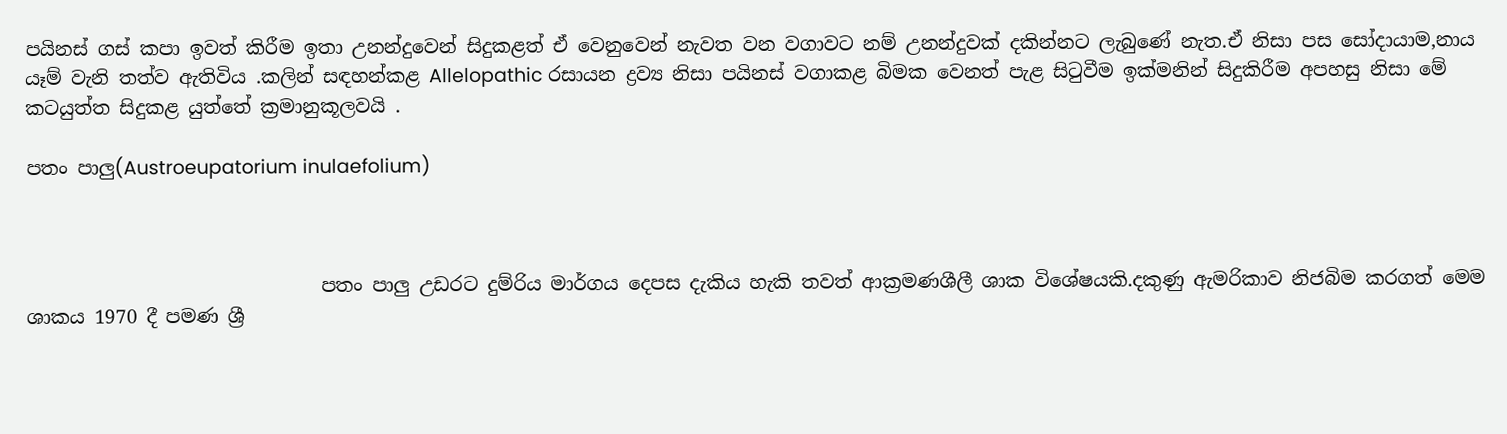පයිනස් ගස් කපා ඉවත් කිරීම ඉතා උනන්දුවෙන් සිදුකළත් ඒ වෙනුවෙන් නැවත වන වගාවට නම් උනන්දුවක් දකින්නට ලැබුණේ නැත.ඒ නිසා පස සෝදායාම,නාය යෑම් වැනි තත්ව ඇතිවිය .කලින් සඳහන්කළ Allelopathic රසායන ද්‍රව්‍ය නිසා පයිනස් වගාකළ බිමක වෙනත් පැළ සිටුවීම ඉක්මනින් සිදුකිරීම අපහසු නිසා මේ කටයුත්ත සිදුකළ යුත්තේ ක්‍රමානුකූලවයි .

පතං පාලු(Austroeupatorium inulaefolium)



                               පතං පාලු උඩරට දුම්රිය මාර්ගය දෙපස දැකිය හැකි තවත් ආක්‍රමණශීලී ශාක විශේෂයකි.දකුණු ඇමරිකාව නිජබිම කරගත් මෙම ශාකය 1970 දී පමණ ශ්‍රී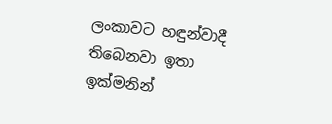ලංකාවට හඳුන්වාදී තිබෙනවා ඉතා ඉක්මනින්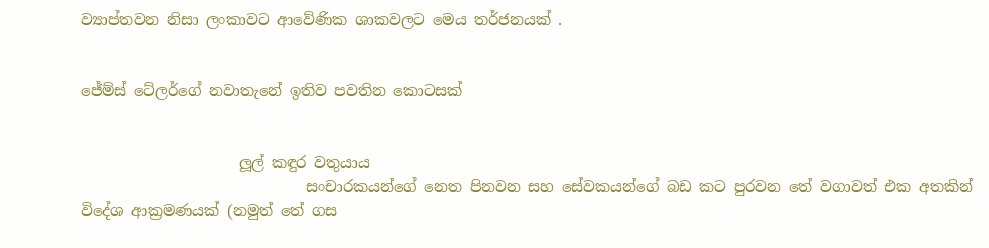ව්‍යාප්තවන නිසා ලංකාවට ආවේණික ශාකවලට මෙය තර්ජනයක් .


ජේම්ස් ටේලර්ගේ නවාතැනේ ඉතිව පවතින කොටසක්


                     ලූල් කඳුර වතුයාය
                              සංචාරකයන්ගේ නෙත පිනවන සහ සේවකයන්ගේ බඩ කට පුරවන තේ වගාවත් එක අතකින් විදේශ ආක්‍රමණයක් (නමුත් තේ ගස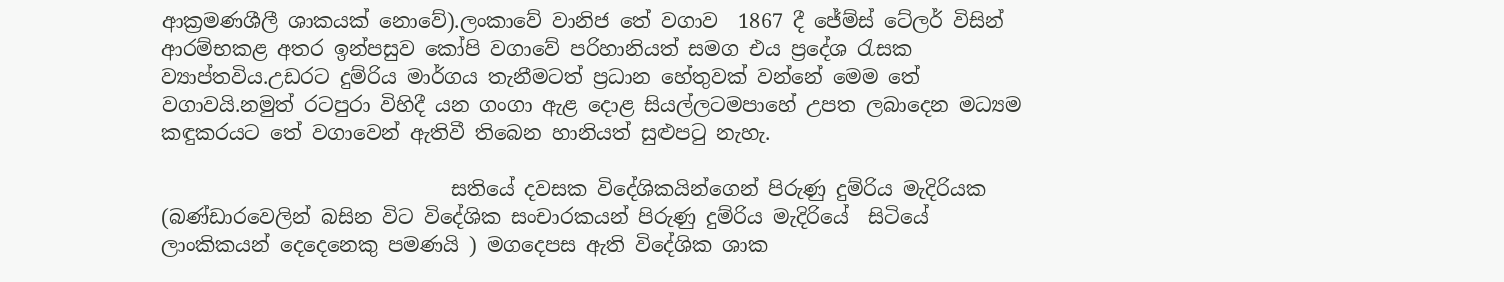ආක්‍රමණශීලී ශාකයක් නොවේ).ලංකාවේ වානිජ තේ වගාව  1867 දී ජේම්ස් ටේලර් විසින් ආරම්භකළ අතර ඉන්පසුව කෝපි වගාවේ පරිහානියත් සමග එය ප්‍රදේශ රැසක ව්‍යාප්තවිය.උඩරට දුම්රිය මාර්ගය තැනීමටත් ප්‍රධාන හේතුවක් වන්නේ මෙම තේ වගාවයි.නමුත් රටපුරා විහිදී යන ගංගා ඇළ දොළ සියල්ලටමපාහේ උපත ලබාදෙන මධ්‍යම කඳුකරයට තේ වගාවෙන් ඇතිවී තිබෙන හානියත් සුළුපටු නැහැ.

                             සතියේ දවසක විදේශිකයින්ගෙන් පිරුණු දුම්රිය මැදිරියක (බණ්ඩාරවෙලින් බසින විට විදේශික සංචාරකයන් පිරුණු දුම්රිය මැදිරියේ  සිටියේ ලාංකිකයන් දෙදෙනෙකු පමණයි ) මගදෙපස ඇති විදේශික ශාක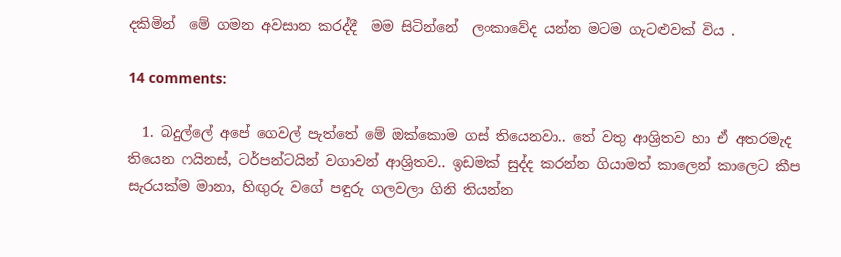දකිමින්  මේ ගමන අවසාන කරද්දී  මම සිටින්නේ  ලංකාවේද යන්න මටම ගැටළුවක් විය .

14 comments:

  1. බදුල්ලේ අපේ ගෙවල් පැත්තේ මේ ඔක්කොම ගස් තියෙනවා.. තේ වතු ආශ්‍රිතව හා ඒ අතරමැද තියෙන ෆයිනස්, ටර්පන්ටයින් වගාවන් ආශ්‍රිතව.. ඉඩමක් සුද්ද කරන්න ගියාමත් කාලෙන් කාලෙට කීප සැරයක්ම මානා, හිඟුරු වගේ පඳුරු ගලවලා ගිනි තියන්න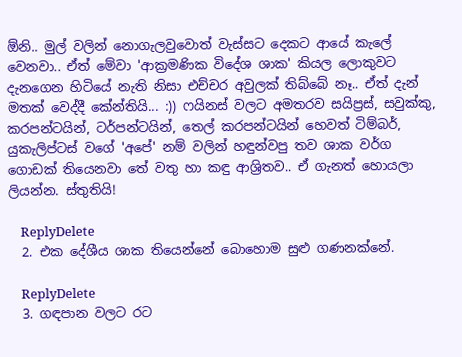ඕනි.. මුල් වලින් නොගැලවුවොත් වැස්සට දෙකට ආයේ කැලේ වෙනවා.. ඒත් මේවා 'ආක්‍රමණික විදේශ ශාක' කියල ලොකුවට දැනගෙන හිටියේ නැති නිසා එච්චර අවුලක් තිබ්බේ නෑ.. ඒත් දැන් මතක් වෙද්දී කේන්තියි... :)) ෆයිනස් වලට අමතරව සයිප්‍රස්, සවුක්කු, කරපන්ටයින්, ටර්පන්ටයින්, තෙල් කරපන්ටයින් හෙවත් ටිම්බර්, යුකැලිප්ටස් වගේ 'අපේ' නම් වලින් හඳුන්වපු තව ශාක වර්ග ගොඩක් තියෙනවා තේ වතු හා කඳු ආශ්‍රිතව.. ඒ ගැනත් හොයලා ලියන්න. ස්තුතියි!

    ReplyDelete
  2. එක දේශීය ශාක තියෙන්නේ බොහොම සුළු ගණනක්නේ.

    ReplyDelete
  3. ගඳපාන වලට රට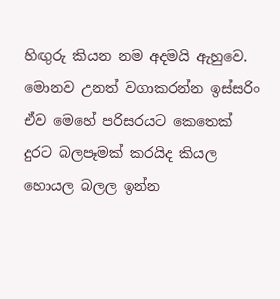හිඟුරු කියන නම අදමයි ඇහුවෙ. මොනව උනත් වගාකරන්න ඉස්සරිං ඒව මෙහේ පරිසරයට කෙතෙක් දුරට බලපෑමක් කරයිද කියල හොයල බලල ඉන්න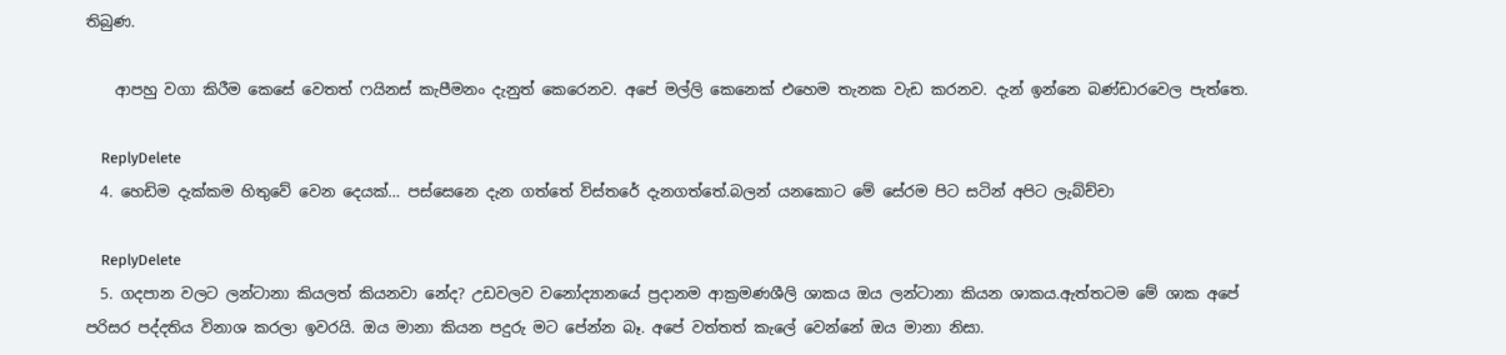තිබුණ.

    ආපහු වගා කිරීම කෙසේ වෙතත් ෆයිනස් කැපීමනං දැනුත් කෙරෙනව. අපේ මල්ලි කෙනෙක් එහෙම තැනක වැඩ කරනව. දැන් ඉන්නෙ බණ්ඩාරවෙල පැත්තෙ.

    ReplyDelete
  4. හෙඩිම දැක්කම හිතුවේ වෙන දෙයක්... පස්සෙනෙ දැන ගත්තේ විස්තරේ දැනගත්තේ.බලන් යනකොට මේ සේරම පිට සටින් අපිට ලැබ්ච්චා

    ReplyDelete
  5. ගදපාන වලට ලන්ටානා කියලත් කියනවා නේද? උඩවලව වනෝද්‍යානයේ ප්‍රදානම ආක්‍රමණශීලි ශාකය ඔය ලන්ටානා කියන ශාකය.ඇත්තටම මේ ශාක අපේ පරිසර පද්දතිය විනාශ කරලා ඉවරයි. ඔය මානා කියන පදුරු මට පේන්න බෑ. අපේ වත්තත් කැලේ වෙන්නේ ඔය මානා නිසා.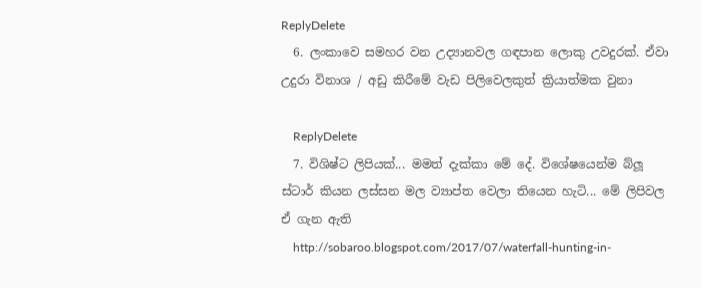ReplyDelete
  6. ලංකාවෙ සමහර වන උද්‍යානවල ගඳපාන ලොකු උවදුරක්. ඒවා උදුරා විනාශ / අඩු කිරීමේ වැඩ පිලිවෙලකුත් ක්‍රියාත්මක වුනා

    ReplyDelete
  7. විශිෂ්ට ලිපියක්... මමත් දැක්කා මේ දේ. විශේෂයෙන්ම බ්ලූ ස්ටාර් කියන ලස්සන මල ව්‍යාප්ත වෙලා තියෙන හැටි... මේ ලිපිවල ඒ ගැන ඇති
    http://sobaroo.blogspot.com/2017/07/waterfall-hunting-in-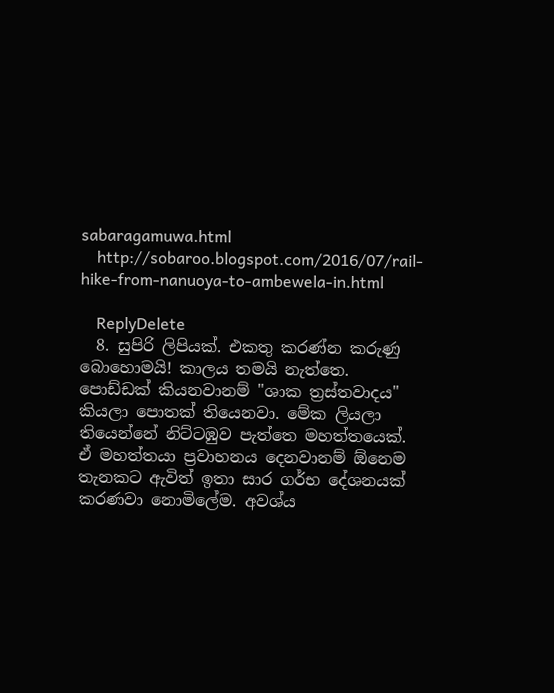sabaragamuwa.html
    http://sobaroo.blogspot.com/2016/07/rail-hike-from-nanuoya-to-ambewela-in.html

    ReplyDelete
  8. සුපිරි ලිපියක්. එකතු කරණ්න කරුණු බොහොමයි! කාලය තමයි නැත්තෙ. පොඩ්ඩක් කියනවානම් "ශාක ත්‍රස්තවාදය" කියලා පොතක් තියෙනවා. මේක ලියලා තියෙන්නේ නිට්ටඹුව පැත්තෙ මහත්තයෙක්. ඒ මහත්තයා ප්‍රවාහනය දෙනවානම් ඕනෙම තැනකට ඇවිත් ඉතා සාර ගර්භ දේශනයක් කරණවා නොමිලේම. අවශ්ය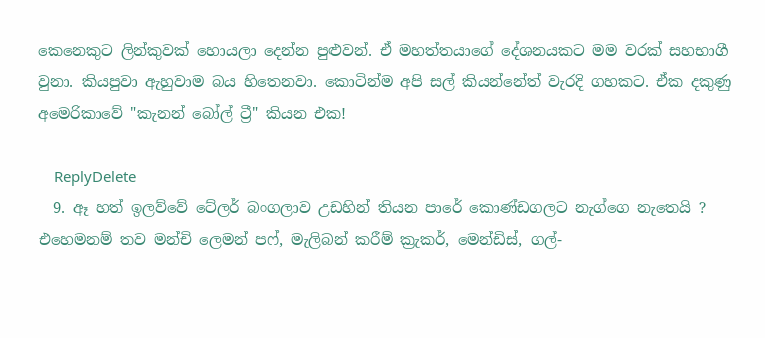කෙනෙකුට ලින්කුවක් හොයලා දෙන්න පුළුවන්. ඒ මහත්තයාගේ දේශනයකට මම වරක් සහභාගී වුනා. කියපුවා ඇහුවාම බය හිතෙනවා. කොටින්ම අපි සල් කියන්නේත් වැරදි ගහකට. ඒක දකුණු අමෙරිකාවේ "කැනන් බෝල් ට්‍රී" කියන එක!

    ReplyDelete
  9. ඈ හත් ඉලව්වේ ටේලර් බංගලාව උඩහින් තියන පාරේ කොණ්ඩගලට නැග්ගෙ නැතෙයි ? එහෙමනම් තව මන්චි ලෙමන් පෆ්, මැලිබන් කරීම් ක්‍රැකර්, මෙන්ඩිස්, ගල්-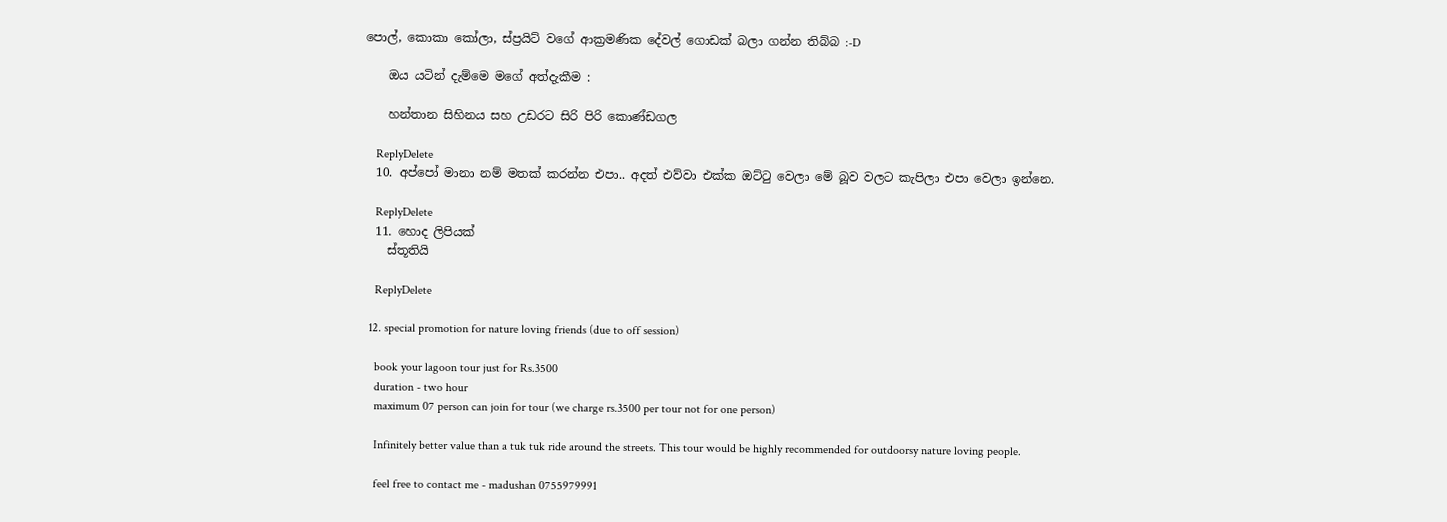පොල්, කොකා කෝලා, ස්ප්‍රයිට් වගේ ආක්‍රමණික දේවල් ගොඩක් බලා ගන්න තිබ්බ :-D

    ඔය යටින් දැම්මෙ මගේ අත්දැකීම :

    හන්තාන සිහිනය සහ උඩරට සිරි පිරි කොණ්ඩගල

    ReplyDelete
  10. අප්පෝ මානා නම් මතක් කරන්න එපා.. අදත් එව්වා එක්ක ඔට්ටු වෙලා මේ බූව වලට කැපිලා එපා වෙලා ඉන්නෙ.

    ReplyDelete
  11. හොද ලිපියක්
    ස්තූතියි

    ReplyDelete

  12. special promotion for nature loving friends (due to off session)

    book your lagoon tour just for Rs.3500
    duration - two hour
    maximum 07 person can join for tour (we charge rs.3500 per tour not for one person)

    Infinitely better value than a tuk tuk ride around the streets. This tour would be highly recommended for outdoorsy nature loving people.

    feel free to contact me - madushan 0755979991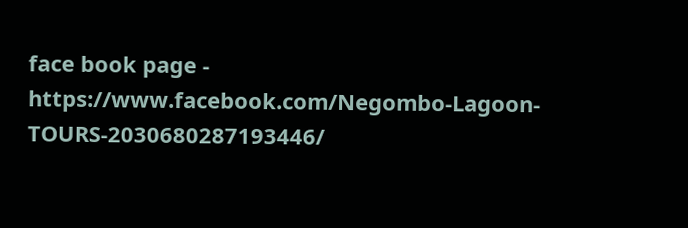face book page - https://www.facebook.com/Negombo-Lagoon-TOURS-2030680287193446/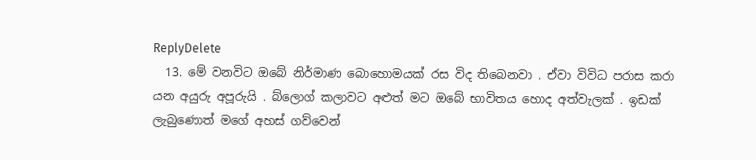ReplyDelete
  13. මේ වනවිට ඔබේ නිර්මාණ බොහොමයක් රස විද තිබෙනවා . ඒවා විවිධ පරාස කරා යන අයුරු අපූරුයි . බ්ලොග් කලාවට අළුත් මට ඔබේ භාවිතය හොද අත්වැලක් . ඉඩක් ලැබුණොත් මගේ අහස් ගව්වෙන්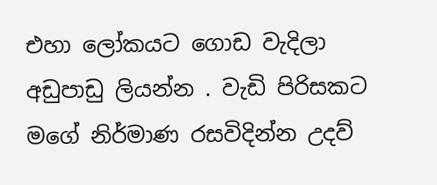එහා ලෝකයට ගොඩ වැදිලා අඩුපාඩු ලියන්න . වැඩි පිරිසකට මගේ නිර්මාණ රසවිදින්න උදව්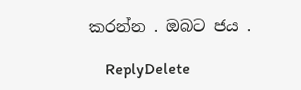කරන්න . ඔබට ජය .

    ReplyDelete